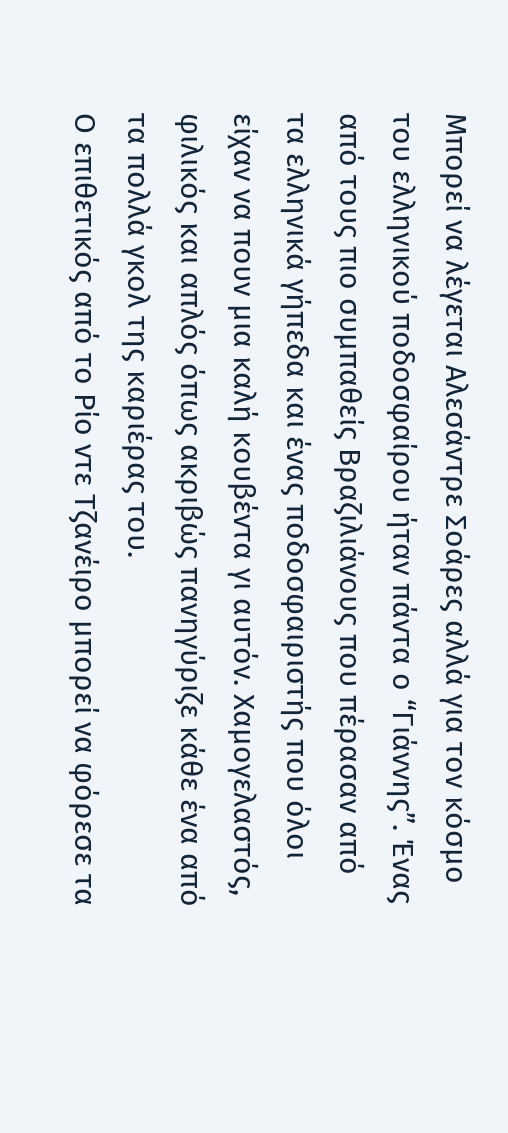Μπορεί να λέγεται Αλεσάντρε Σοάρες αλλά για τον κόσμο του ελληνικού ποδοσφαίρου ήταν πάντα ο “Γιάννης”. Ένας από τους πιο συμπαθείς Βραζιλιάνους που πέρασαν από τα ελληνικά γήπεδα και ένας ποδοσφαιριστής που όλοι είχαν να πουν μια καλή κουβέντα γι αυτόν. Χαμογελαστός, φιλικός και απλός όπως ακριβώς πανηγύριζε κάθε ένα από τα πολλά γκολ της καριέρας του.
Ο επιθετικός από το Ρίο ντε Τζανέιρο μπορεί να φόρεσε τα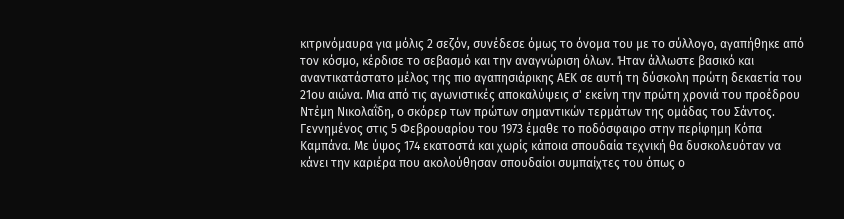κιτρινόμαυρα για μόλις 2 σεζόν, συνέδεσε όμως το όνομα του με το σύλλογο, αγαπήθηκε από τον κόσμο, κέρδισε το σεβασμό και την αναγνώριση όλων. Ήταν άλλωστε βασικό και αναντικατάστατο μέλος της πιο αγαπησιάρικης ΑΕΚ σε αυτή τη δύσκολη πρώτη δεκαετία του 21ου αιώνα. Μια από τις αγωνιστικές αποκαλύψεις σ' εκείνη την πρώτη χρονιά του προέδρου Ντέμη Νικολαΐδη, ο σκόρερ των πρώτων σημαντικών τερμάτων της ομάδας του Σάντος.
Γεννημένος στις 5 Φεβρουαρίου του 1973 έμαθε το ποδόσφαιρο στην περίφημη Κόπα Καμπάνα. Με ύψος 174 εκατοστά και χωρίς κάποια σπουδαία τεχνική θα δυσκολευόταν να κάνει την καριέρα που ακολούθησαν σπουδαίοι συμπαίχτες του όπως ο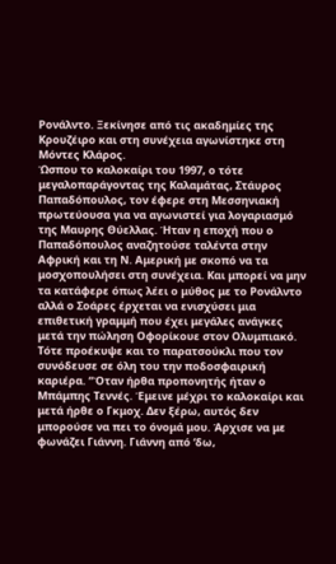Ρονάλντο. Ξεκίνησε από τις ακαδημίες της Κρουζέιρο και στη συνέχεια αγωνίστηκε στη Μόντες Κλάρος.
Ώσπου το καλοκαίρι του 1997, ο τότε μεγαλοπαράγοντας της Καλαμάτας, Στάυρος Παπαδόπουλος, τον έφερε στη Μεσσηνιακή πρωτεύουσα για να αγωνιστεί για λογαριασμό της Μαυρης Θύελλας. Ήταν η εποχή που ο Παπαδόπουλος αναζητούσε ταλέντα στην Αφρική και τη Ν. Αμερική με σκοπό να τα μοσχοπουλήσει στη συνέχεια. Και μπορεί να μην τα κατάφερε όπως λέει ο μύθος με το Ρονάλντο αλλά ο Σοάρες έρχεται να ενισχύσει μια επιθετική γραμμή που έχει μεγάλες ανάγκες μετά την πώληση Οφορίκουε στον Ολυμπιακό.
Τότε προέκυψε και το παρατσούκλι που τον συνόδευσε σε όλη του την ποδοσφαιρική καριέρα. “Όταν ήρθα προπονητής ήταν ο Μπάμπης Τεννές. Έμεινε μέχρι το καλοκαίρι και μετά ήρθε ο Γκμοχ. Δεν ξέρω, αυτός δεν μπορούσε να πει το όνομά μου. Άρχισε να με φωνάζει Γιάννη. Γιάννη από ‘δω,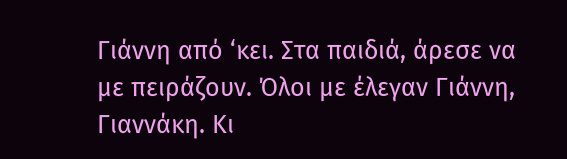Γιάννη από ‘κει. Στα παιδιά, άρεσε να με πειράζουν. Όλοι με έλεγαν Γιάννη, Γιαννάκη. Κι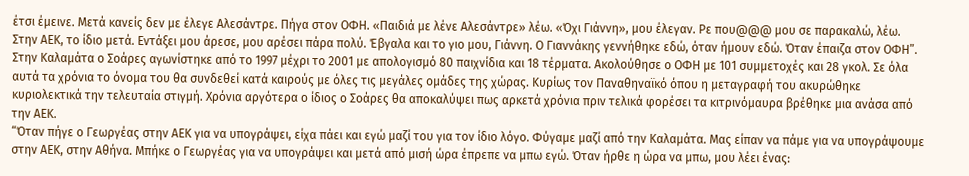έτσι έμεινε. Μετά κανείς δεν με έλεγε Αλεσάντρε. Πήγα στον ΟΦΗ. «Παιδιά με λένε Αλεσάντρε» λέω. «Όχι Γιάννη», μου έλεγαν. Ρε που@@@ μου σε παρακαλώ, λέω. Στην ΑΕΚ, το ίδιο μετά. Εντάξει μου άρεσε, μου αρέσει πάρα πολύ. Έβγαλα και το γιο μου, Γιάννη. Ο Γιαννάκης γεννήθηκε εδώ, όταν ήμουν εδώ. Όταν έπαιζα στον ΟΦΗ”.
Στην Καλαμάτα ο Σοάρες αγωνίστηκε από το 1997 μέχρι το 2001 με απολογισμό 80 παιχνίδια και 18 τέρματα. Ακολούθησε ο ΟΦΗ με 101 συμμετοχές και 28 γκολ. Σε όλα αυτά τα χρόνια το όνομα του θα συνδεθεί κατά καιρούς με όλες τις μεγάλες ομάδες της χώρας. Κυρίως τον Παναθηναϊκό όπου η μεταγραφή του ακυρώθηκε κυριολεκτικά την τελευταία στιγμή. Χρόνια αργότερα ο ίδιος ο Σοάρες θα αποκαλύψει πως αρκετά χρόνια πριν τελικά φορέσει τα κιτρινόμαυρα βρέθηκε μια ανάσα από την ΑΕΚ.
“Όταν πήγε ο Γεωργέας στην ΑΕΚ για να υπογράψει, είχα πάει και εγώ μαζί του για τον ίδιο λόγο. Φύγαμε μαζί από την Καλαμάτα. Μας είπαν να πάμε για να υπογράψουμε στην ΑΕΚ, στην Αθήνα. Μπήκε ο Γεωργέας για να υπογράψει και μετά από μισή ώρα έπρεπε να μπω εγώ. Όταν ήρθε η ώρα να μπω, μου λέει ένας: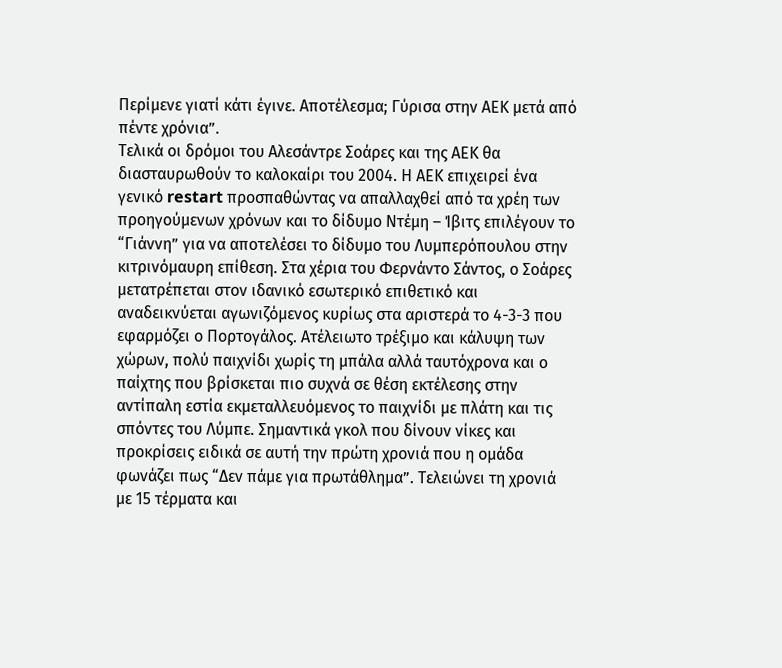Περίμενε γιατί κάτι έγινε. Αποτέλεσμα; Γύρισα στην ΑΕΚ μετά από πέντε χρόνια”.
Τελικά οι δρόμοι του Αλεσάντρε Σοάρες και της ΑΕΚ θα διασταυρωθούν το καλοκαίρι του 2004. Η ΑΕΚ επιχειρεί ένα γενικό restart προσπαθώντας να απαλλαχθεί από τα χρέη των προηγούμενων χρόνων και το δίδυμο Ντέμη – Ίβιτς επιλέγουν το “Γιάννη” για να αποτελέσει το δίδυμο του Λυμπερόπουλου στην κιτρινόμαυρη επίθεση. Στα χέρια του Φερνάντο Σάντος, ο Σοάρες μετατρέπεται στον ιδανικό εσωτερικό επιθετικό και αναδεικνύεται αγωνιζόμενος κυρίως στα αριστερά το 4-3-3 που εφαρμόζει ο Πορτογάλος. Ατέλειωτο τρέξιμο και κάλυψη των χώρων, πολύ παιχνίδι χωρίς τη μπάλα αλλά ταυτόχρονα και ο παίχτης που βρίσκεται πιο συχνά σε θέση εκτέλεσης στην αντίπαλη εστία εκμεταλλευόμενος το παιχνίδι με πλάτη και τις σπόντες του Λύμπε. Σημαντικά γκολ που δίνουν νίκες και προκρίσεις ειδικά σε αυτή την πρώτη χρονιά που η ομάδα φωνάζει πως “Δεν πάμε για πρωτάθλημα”. Τελειώνει τη χρονιά με 15 τέρματα και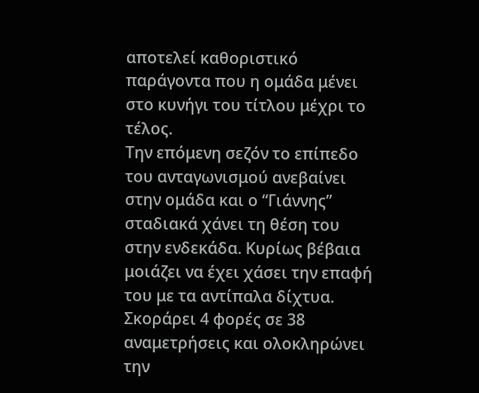αποτελεί καθοριστικό παράγοντα που η ομάδα μένει στο κυνήγι του τίτλου μέχρι το τέλος.
Την επόμενη σεζόν το επίπεδο του ανταγωνισμού ανεβαίνει στην ομάδα και ο “Γιάννης” σταδιακά χάνει τη θέση του στην ενδεκάδα. Κυρίως βέβαια μοιάζει να έχει χάσει την επαφή του με τα αντίπαλα δίχτυα. Σκοράρει 4 φορές σε 38 αναμετρήσεις και ολοκληρώνει την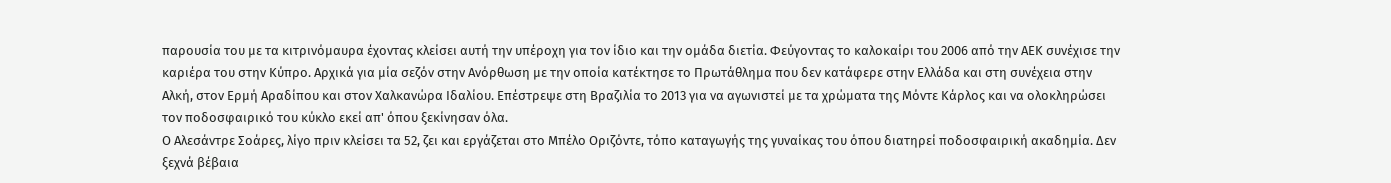παρουσία του με τα κιτρινόμαυρα έχοντας κλείσει αυτή την υπέροχη για τον ίδιο και την ομάδα διετία. Φεύγοντας το καλοκαίρι του 2006 από την ΑΕΚ συνέχισε την καριέρα του στην Κύπρο. Αρχικά για μία σεζόν στην Ανόρθωση με την οποία κατέκτησε το Πρωτάθλημα που δεν κατάφερε στην Ελλάδα και στη συνέχεια στην Αλκή, στον Ερμή Αραδίπου και στον Χαλκανώρα Ιδαλίου. Επέστρεψε στη Βραζιλία το 2013 για να αγωνιστεί με τα χρώματα της Μόντε Κάρλος και να ολοκληρώσει τον ποδοσφαιρικό του κύκλο εκεί απ' όπου ξεκίνησαν όλα.
Ο Αλεσάντρε Σοάρες, λίγο πριν κλείσει τα 52, ζει και εργάζεται στο Μπέλο Οριζόντε, τόπο καταγωγής της γυναίκας του όπου διατηρεί ποδοσφαιρική ακαδημία. Δεν ξεχνά βέβαια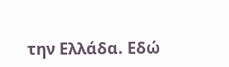την Ελλάδα. Εδώ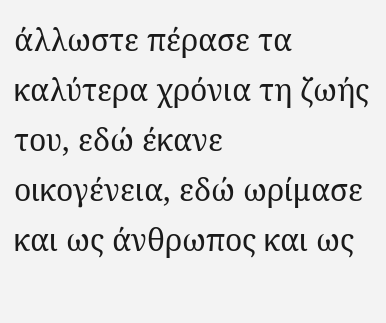άλλωστε πέρασε τα καλύτερα χρόνια τη ζωής του, εδώ έκανε οικογένεια, εδώ ωρίμασε και ως άνθρωπος και ως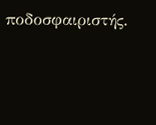ποδοσφαιριστής.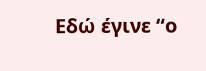Εδώ έγινε “ο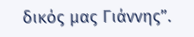δικός μας Γιάννης”.